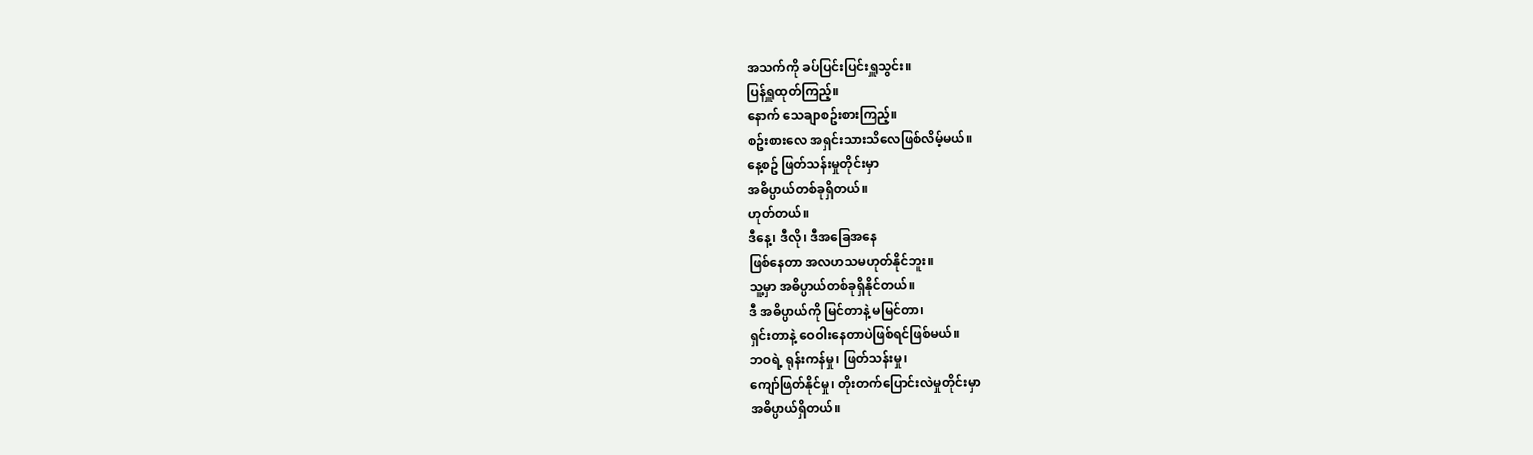အသက်ကို ခပ်ပြင်းပြင်းရှူသွင်း။
ပြန်ရှူထုတ်ကြည့်။
နောက် သေချာစဥ်းစားကြည့်။
စဥ်းစားလေ အရှင်းသားသိလေဖြစ်လိမ့်မယ်။
နေ့စဥ် ဖြတ်သန်းမှုတိုင်းမှာ
အဓိပ္ပာယ်တစ်ခုရှိတယ်။
ဟုတ်တယ်။
ဒီနေ့၊ ဒီလို၊ ဒီအခြေအနေ
ဖြစ်နေတာ အလဟသမဟုတ်နိုင်ဘူး။
သူ့မှာ အဓိပ္ပာယ်တစ်ခုရှိနိုင်တယ်။
ဒီ အဓိပ္ပာယ်ကို မြင်တာနဲ့ မမြင်တာ၊
ရှင်းတာနဲ့ ဝေဝါးနေတာပဲဖြစ်ရင်ဖြစ်မယ်။
ဘဝရဲ့ ရုန်းကန်မှု၊ ဖြတ်သန်းမှု၊
ကျော်ဖြတ်နိုင်မှု၊ တိုးတက်ပြောင်းလဲမှုတိုင်းမှာ
အဓိပ္ပာယ်ရှိတယ်။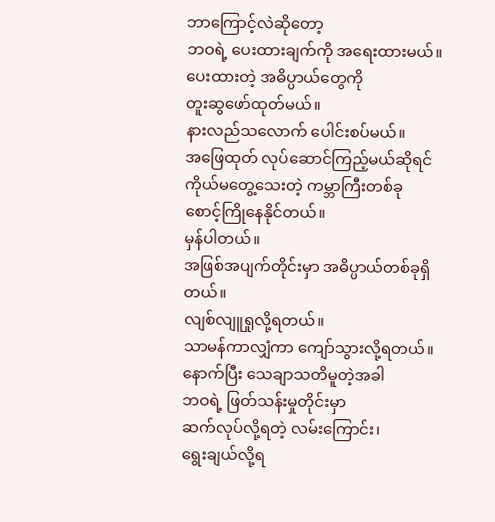ဘာကြောင့်လဲဆိုတော့
ဘဝရဲ့ ပေးထားချက်ကို အရေးထားမယ်။
ပေးထားတဲ့ အဓိပ္ပာယ်တွေကို
တူးဆွဖော်ထုတ်မယ်။
နားလည်သလောက် ပေါင်းစပ်မယ်။
အဖြေထုတ် လုပ်ဆောင်ကြည့်မယ်ဆိုရင်
ကိုယ်မတွေ့သေးတဲ့ ကမ္ဘာကြီးတစ်ခု
စောင့်ကြိုနေနိုင်တယ်။
မှန်ပါတယ်။
အဖြစ်အပျက်တိုင်းမှာ အဓိပ္ပာယ်တစ်ခုရှိတယ်။
လျစ်လျူရှုလို့ရတယ်။
သာမန်ကာလျှံကာ ကျော်သွားလို့ရတယ်။
နောက်ပြီး သေချာသတိမူတဲ့အခါ
ဘဝရဲ့ ဖြတ်သန်းမှုတိုင်းမှာ
ဆက်လုပ်လို့ရတဲ့ လမ်းကြောင်း၊
ရွေးချယ်လို့ရ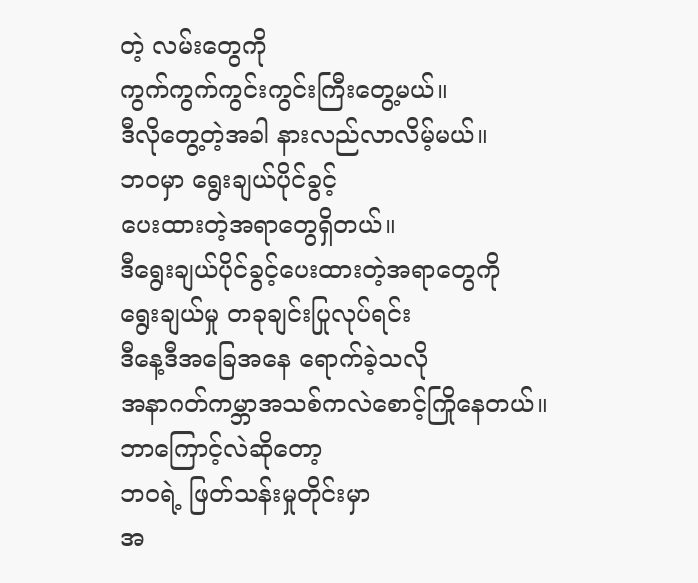တဲ့ လမ်းတွေကို
ကွက်ကွက်ကွင်းကွင်းကြီးတွေ့မယ်။
ဒီလိုတွေ့တဲ့အခါ နားလည်လာလိမ့်မယ်။
ဘဝမှာ ရွေးချယ်ပိုင်ခွင့်
ပေးထားတဲ့အရာတွေရှိတယ်။
ဒီရွေးချယ်ပိုင်ခွင့်ပေးထားတဲ့အရာတွေကို
ရွေးချယ်မှု တခုချင်းပြုလုပ်ရင်း
ဒီနေ့ဒီအခြေအနေ ရောက်ခဲ့သလို
အနာဂတ်ကမ္ဘာအသစ်ကလဲစောင့်ကြိုနေတယ်။
ဘာကြောင့်လဲဆိုတော့
ဘဝရဲ့ ဖြတ်သန်းမှုတိုင်းမှာ
အ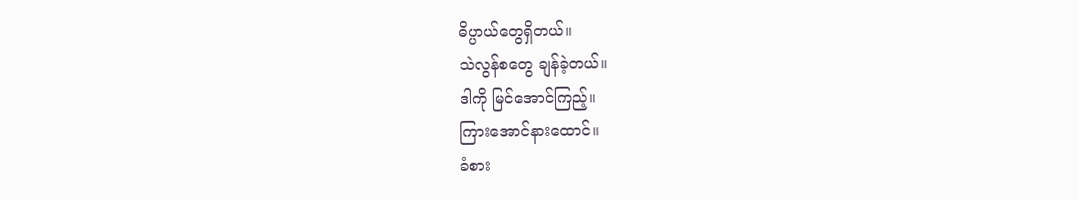ဓိပ္ပာယ်တွေရှိတယ်။
သဲလွန်စတွေ ချန်ခဲ့တယ်။
ဒါကို မြင်အောင်ကြည့်။
ကြားအောင်နားထောင်။
ခံစား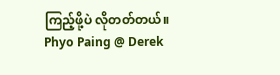ကြည့်ဖို့ပဲ လိုတတ်တယ်။
Phyo Paing @ Derek